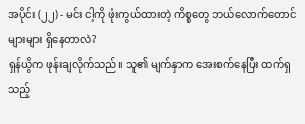အပိုင်း (၂၂) - မင်း ငါ့ကို ဖုံးကွယ်ထားတဲ့ ကိစ္စတွေ ဘယ်လောက်တောင်များများ ရှိနေတာလဲ?
ရှန်ယွိက ဖုန်းချလိုက်သည်။ သူ၏ မျက်နှာက အေးစက်နေပြီး ထက်ရှသည့်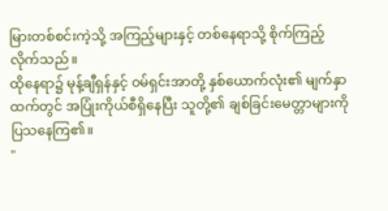မြားတစ်စင်းကဲ့သို့ အကြည့်များနှင့် တစ်နေရာသို့ စိုက်ကြည့်လိုက်သည်။
ထိုနေရာ၌ မုန့်ချီရှန်နှင့် ဝမ်ရှင်းအာတို့ နှစ်ယောက်လုံး၏ မျက်နှာထက်တွင် အပြုံးကိုယ်စီရှိနေပြီး သူတို့၏ ချစ်ခြင်းမေတ္တာများကို ပြသနေကြ၏။
"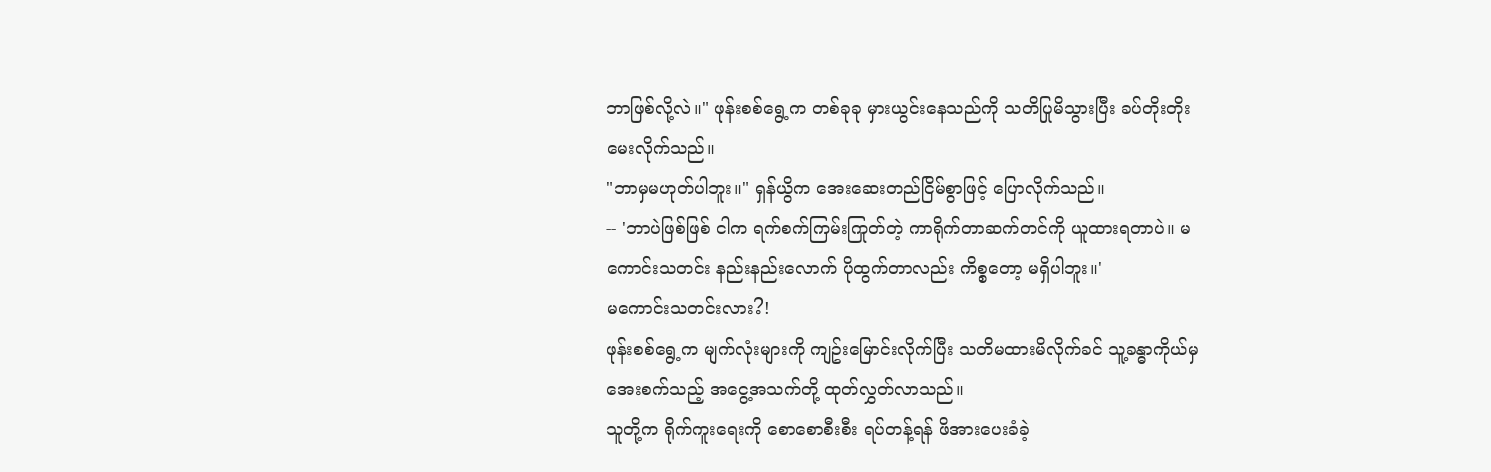ဘာဖြစ်လို့လဲ။" ဖုန်းစစ်ရွေ့က တစ်ခုခု မှားယွင်းနေသည်ကို သတိပြုမိသွားပြီး ခပ်တိုးတိုး မေးလိုက်သည်။
"ဘာမှမဟုတ်ပါဘူး။" ရှန်ယွိက အေးဆေးတည်ငြိမ်စွာဖြင့် ပြောလိုက်သည်။
-- 'ဘာပဲဖြစ်ဖြစ် ငါက ရက်စက်ကြမ်းကြုတ်တဲ့ ကာရိုက်တာဆက်တင်ကို ယူထားရတာပဲ။ မကောင်းသတင်း နည်းနည်းလောက် ပိုထွက်တာလည်း ကိစ္စတော့ မရှိပါဘူး။'
မကောင်းသတင်းလား?!
ဖုန်းစစ်ရွေ့က မျက်လုံးများကို ကျဥ်းမြောင်းလိုက်ပြီး သတိမထားမိလိုက်ခင် သူ့ခန္ဓာကိုယ်မှ အေးစက်သည့် အငွေ့အသက်တို့ ထုတ်လွှတ်လာသည်။
သူတို့က ရိုက်ကူးရေးကို စောစောစီးစီး ရပ်တန့်ရန် ဖိအားပေးခံခဲ့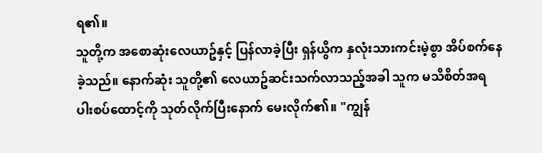ရ၏။
သူတို့က အစောဆုံးလေယာဥ်နှင့် ပြန်လာခဲ့ပြီး ရှန်ယွိက နှလုံးသားကင်းမဲ့စွာ အိပ်စက်နေခဲ့သည်။ နောက်ဆုံး သူတို့၏ လေယာဥ်ဆင်းသက်လာသည့်အခါ သူက မသိစိတ်အရ ပါးစပ်ထောင့်ကို သုတ်လိုက်ပြီးနောက် မေးလိုက်၏။ "ကျွန်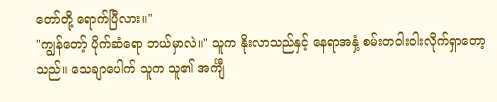တော်တို့ ရောက်ပြီလား။"
"ကျွန်တော့် ပိုက်ဆံရော ဘယ်မှာလဲ။" သူက နိုးလာသည်နှင့် နေရာအနှံ့ စမ်းတဝါးဝါးလိုက်ရှာတော့သည်။ သေချာပေါက် သူက သူ၏ အင်္ကျီ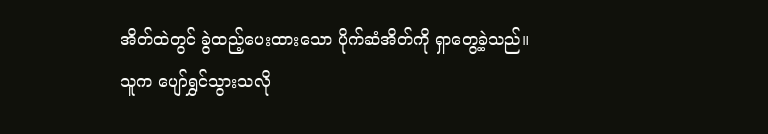အိတ်ထဲတွင် ခွဲထည့်ပေးထားသော ပိုက်ဆံအိတ်ကို ရှာတွေ့ခဲ့သည်။
သူက ပျော်ရွှင်သွားသလို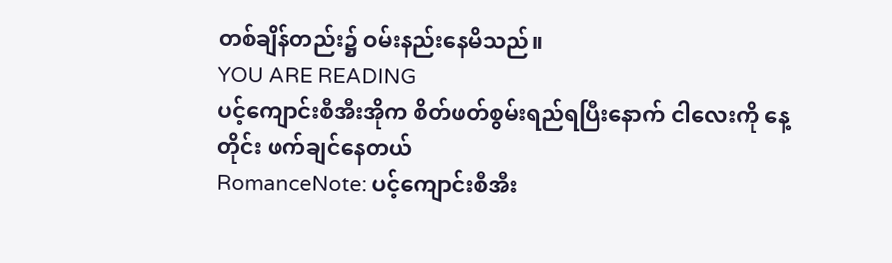တစ်ချိန်တည်း၌ ဝမ်းနည်းနေမိသည်။
YOU ARE READING
ပင့်ကျောင်းစီအီးအိုက စိတ်ဖတ်စွမ်းရည်ရပြီးနောက် ငါလေးကို နေ့တိုင်း ဖက်ချင်နေတယ်
RomanceNote: ပင့်ကျောင်းစီအီး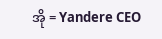အို = Yandere CEO